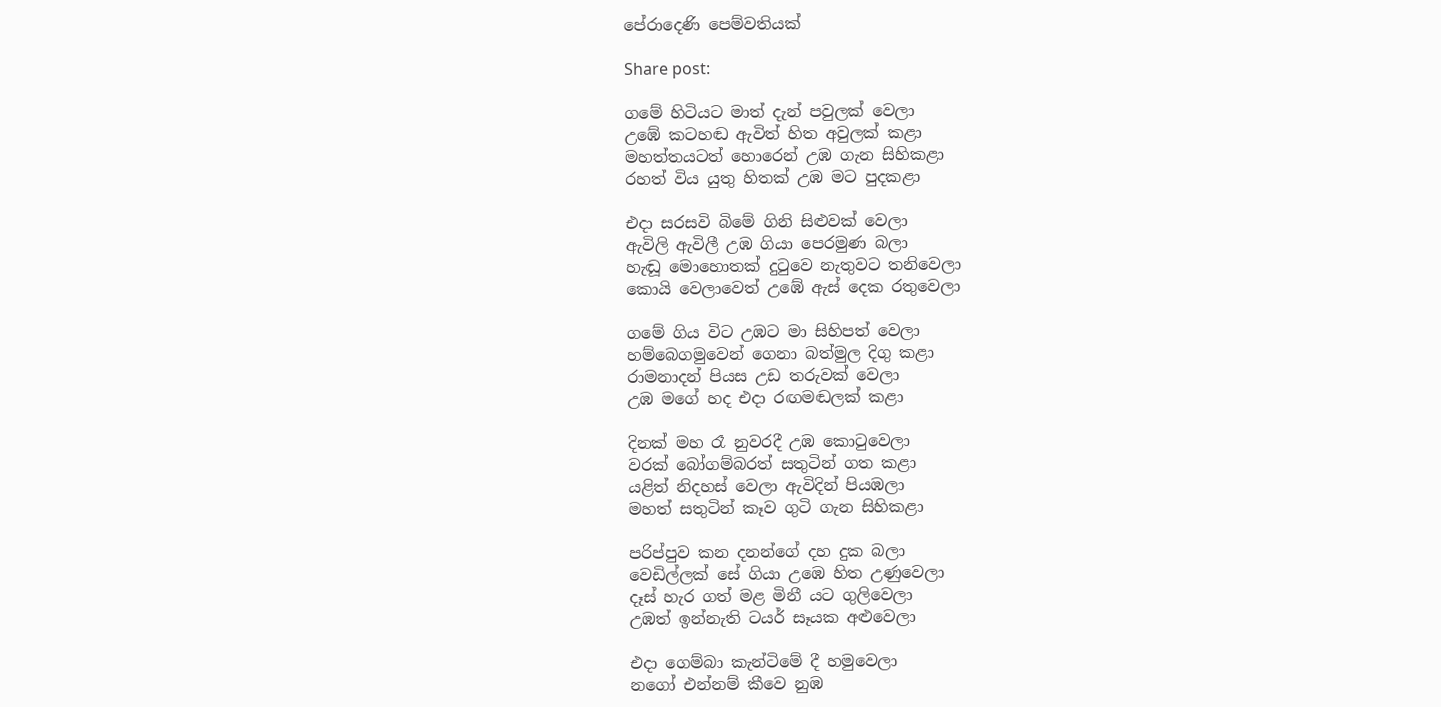පේරාදෙණි පෙම්වතියක්

Share post:

ගමේ හිටියට මාත් දැන් පවුලක් වෙලා
උඹේ කටහඬ ඇවිත් හිත අවුලක් කළා
මහත්තයටත් හොරෙන් උඹ ගැන සිහිකළා
රහත් විය යුතු හිතක් උඹ මට පුදකළා

එදා සරසවි බිමේ ගිනි සිළුවක් වෙලා
ඇවිලි ඇවිලී උඹ ගියා පෙරමුණ බලා
හැඬූ මොහොතක් දුටුවෙ නැතුවට තනිවෙලා
කොයි වෙලාවෙත් උඹේ ඇස් දෙක රතුවෙලා

ගමේ ගිය විට උඹට මා සිහිපත් වෙලා
හම්බෙගමුවෙන් ගෙනා බත්මුල දිගු කළා
රාමනාදන් පියස උඩ තරුවක් වෙලා
උඹ මගේ හද එදා රඟමඬලක් කළා

දිනක් මහ රෑ නුවරදී උඹ කොටුවෙලා
වරක් බෝගම්බරත් සතුටින් ගත කළා
යළිත් නිදහස් වෙලා ඇවිදින් පියඹලා
මහත් සතුටින් කෑව ගුටි ගැන සිහිකළා

පරිප්පුව කන දනන්ගේ දහ දුක බලා
වෙඩිල්ලක් සේ ගියා උඹෙ හිත උණුවෙලා
දෑස් හැර ගත් මළ මිනී යට ගුලිවෙලා
උඹත් ඉන්නැති ටයර් සෑයක අළුවෙලා

එදා ගෙම්බා කැන්ටිමේ දී හමුවෙලා
නගෝ එන්නම් කීවෙ නුඹ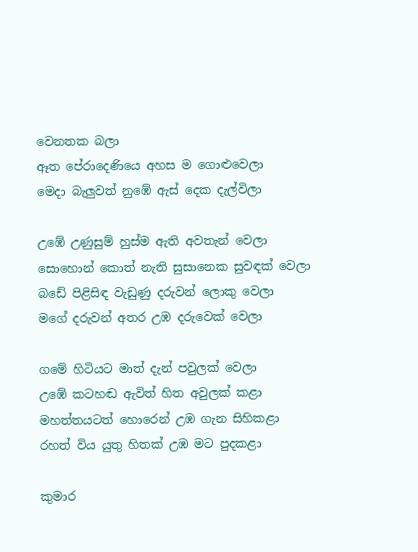වෙනතක බලා
ඈත පේරාදෙණියෙ අහස ම ගොළුවෙලා
මෙදා බැලුවත් නුඹේ ඇස් දෙක දැල්විලා

උඹේ උණුසුම් හුස්ම ඇති අවතැන් වෙලා
සොහොන් කොත් නැති සුසානෙක සුවඳක් වෙලා
බඩේ පිළිසිඳ වැඩුණු දරුවන් ලොකු වෙලා
මගේ දරුවන් අතර උඹ දරුවෙක් වෙලා

ගමේ හිටියට මාත් දැන් පවුලක් වෙලා
උඹේ කටහඬ ඇවිත් හිත අවුලක් කළා
මහත්තයටත් හොරෙන් උඹ ගැන සිහිකළා
රහත් විය යුතු හිතක් උඹ මට පුදකළා

කුමාර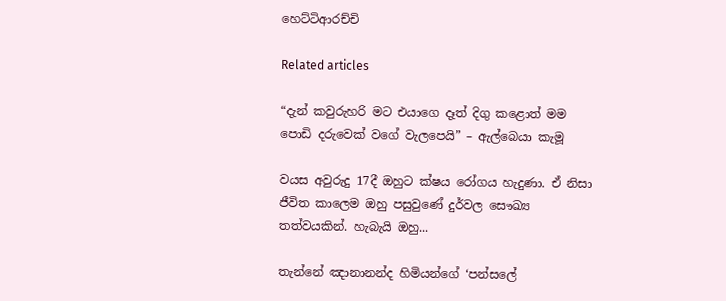හෙට්ටිආරච්චි

Related articles

“දැන් කවුරුහරි මට එයාගෙ දෑත් දිගු කළොත් මම පොඩි දරුවෙක් වගේ වැලපෙයි” – ඇල්බෙයා කැමූ

වයස අවුරුදු 17දී ඔහුට ක්ෂය රෝගය හැදුණා. ඒ නිසා ජීවිත කාලෙම ඔහු පසුවුණේ දුර්වල සෞඛ්‍ය තත්වයකින්. හැබැයි ඔහු...

තැන්නේ ඤානානන්ද හිමියන්ගේ ‘පන්සලේ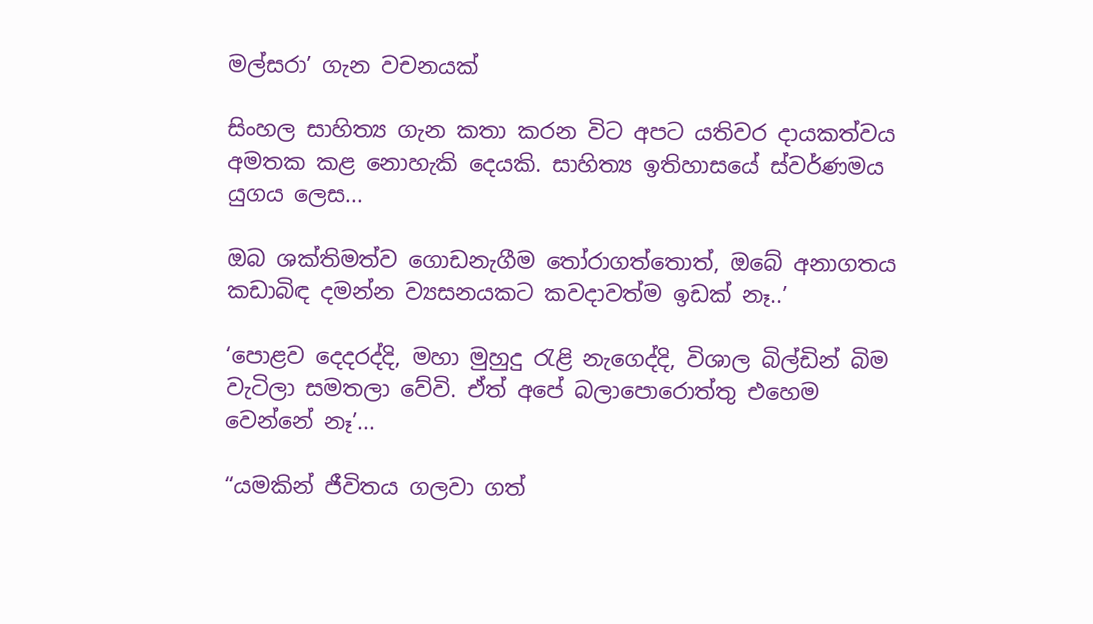මල්සරා’ ගැන වචනයක්

සිංහල සාහිත්‍ය ගැන කතා කරන විට අපට යතිවර දායකත්වය අමතක කළ නොහැකි දෙයකි. සාහිත්‍ය ඉතිහාසයේ ස්වර්ණමය යුගය ලෙස...

ඔබ ශක්තිමත්ව ගොඩනැගීම තෝරාගත්තොත්, ඔබේ අනාගතය කඩාබිඳ දමන්න ව්‍යසනයකට කවදාවත්ම ඉඩක් නෑ..’

‘පොළව දෙදරද්දි, මහා මුහුදු රැළි නැගෙද්දි, විශාල බිල්ඩින් බිම වැටිලා සමතලා වේවි. ඒත් අපේ බලාපොරොත්තු එහෙම වෙන්නේ නෑ’...

“යමකින් ජීවිතය ගලවා ගත්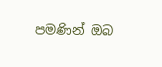පමණින් ඔබ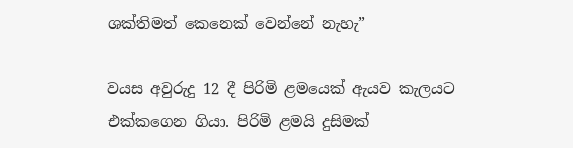ශක්තිමත් කෙනෙක් වෙන්නේ නැහැ”

වයස අවුරුදු 12 දී පිරිමි ළමයෙක් ඇයව කැලයට එක්කගෙන ගියා. පිරිමි ළමයි දුසිමක්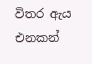විතර ඇය එනකන්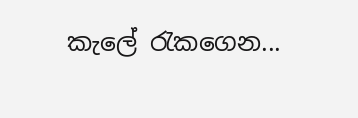කැලේ රැකගෙන...